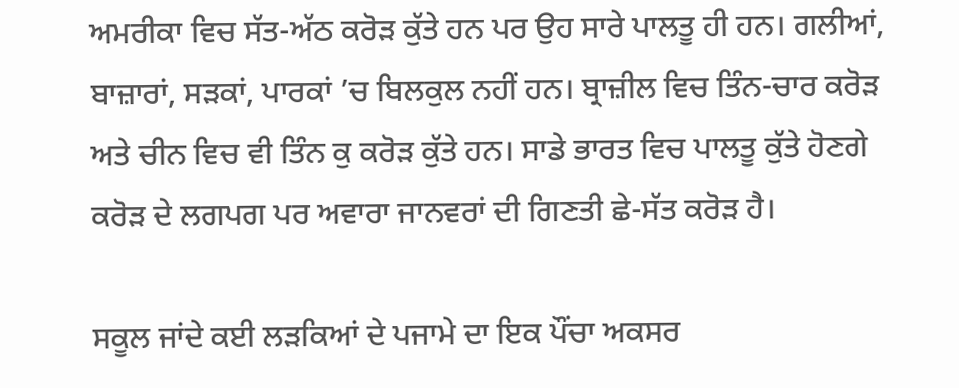ਅਮਰੀਕਾ ਵਿਚ ਸੱਤ-ਅੱਠ ਕਰੋੜ ਕੁੱਤੇ ਹਨ ਪਰ ਉਹ ਸਾਰੇ ਪਾਲਤੂ ਹੀ ਹਨ। ਗਲੀਆਂ, ਬਾਜ਼ਾਰਾਂ, ਸੜਕਾਂ, ਪਾਰਕਾਂ ’ਚ ਬਿਲਕੁਲ ਨਹੀਂ ਹਨ। ਬ੍ਰਾਜ਼ੀਲ ਵਿਚ ਤਿੰਨ-ਚਾਰ ਕਰੋੜ ਅਤੇ ਚੀਨ ਵਿਚ ਵੀ ਤਿੰਨ ਕੁ ਕਰੋੜ ਕੁੱਤੇ ਹਨ। ਸਾਡੇ ਭਾਰਤ ਵਿਚ ਪਾਲਤੂ ਕੁੱਤੇ ਹੋਣਗੇ ਕਰੋੜ ਦੇ ਲਗਪਗ ਪਰ ਅਵਾਰਾ ਜਾਨਵਰਾਂ ਦੀ ਗਿਣਤੀ ਛੇ-ਸੱਤ ਕਰੋੜ ਹੈ।

ਸਕੂਲ ਜਾਂਦੇ ਕਈ ਲੜਕਿਆਂ ਦੇ ਪਜਾਮੇ ਦਾ ਇਕ ਪੌਂਚਾ ਅਕਸਰ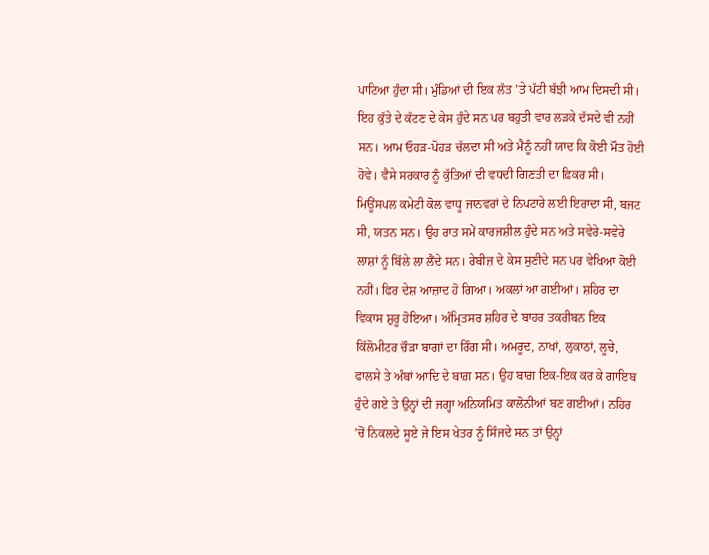ਪਾਟਿਆ ਹੁੰਦਾ ਸੀ। ਮੁੰਡਿਆਂ ਦੀ ਇਕ ਲੱਤ ’ਤੇ ਪੱਟੀ ਬੱਝੀ ਆਮ ਦਿਸਦੀ ਸੀ। ਇਹ ਕੁੱਤੇ ਦੇ ਕੱਟਣ ਦੇ ਕੇਸ ਹੁੰਦੇ ਸਨ ਪਰ ਬਹੁਤੀ ਵਾਰ ਲੜਕੇ ਦੱਸਦੇ ਵੀ ਨਹੀਂ ਸਨ। ਆਮ ਓਹੜ-ਪੋਹੜ ਚੱਲਦਾ ਸੀ ਅਤੇ ਮੈਨੂੰ ਨਹੀਂ ਯਾਦ ਕਿ ਕੋਈ ਮੌਤ ਹੋਈ ਹੋਵੇ। ਵੈਸੇ ਸਰਕਾਰ ਨੂੰ ਕੁੱਤਿਆਂ ਦੀ ਵਧਦੀ ਗਿਣਤੀ ਦਾ ਫ਼ਿਕਰ ਸੀ। ਮਿਊਂਸਪਲ ਕਮੇਟੀ ਕੋਲ ਵਾਧੂ ਜਾਨਵਰਾਂ ਦੇ ਨਿਪਟਾਰੇ ਲਈ ਇਰਾਦਾ ਸੀ, ਬਜਟ ਸੀ, ਯਤਨ ਸਨ। ਉਹ ਰਾਤ ਸਮੇਂ ਕਾਰਜਸ਼ੀਲ ਹੁੰਦੇ ਸਨ ਅਤੇ ਸਵੇਰੇ-ਸਵੇਰੇ ਲਾਸ਼ਾਂ ਨੂੰ ਬਿੱਲੇ ਲਾ ਲੈਂਦੇ ਸਨ। ਰੇਬੀਜ਼ ਦੇ ਕੇਸ ਸੁਣੀਦੇ ਸਨ ਪਰ ਵੇਖਿਆ ਕੋਈ ਨਹੀਂ। ਫਿਰ ਦੇਸ਼ ਆਜ਼ਾਦ ਹੋ ਗਿਆ। ਅਕਲਾਂ ਆ ਗਈਆਂ। ਸ਼ਹਿਰ ਦਾ ਵਿਕਾਸ ਸ਼ੁਰੂ ਹੋਇਆ। ਅੰਮ੍ਰਿਤਸਰ ਸ਼ਹਿਰ ਦੇ ਬਾਹਰ ਤਕਰੀਬਨ ਇਕ ਕਿੱਲੋਮੀਟਰ ਚੌੜਾ ਬਾਗਾਂ ਦਾ ਰਿੰਗ ਸੀ। ਅਮਰੂਦ, ਨਾਖਾਂ, ਲੁਕਾਠਾਂ, ਲੂਚੇ, ਫਾਲਸੇ ਤੇ ਅੰਬਾਂ ਆਦਿ ਦੇ ਬਾਗ਼ ਸਨ। ਉਹ ਬਾਗ਼ ਇਕ-ਇਕ ਕਰ ਕੇ ਗਾਇਬ ਹੁੰਦੇ ਗਏ ਤੇ ਉਨ੍ਹਾਂ ਦੀ ਜਗ੍ਹਾ ਅਨਿਯਮਿਤ ਕਾਲੋਨੀਆਂ ਬਣ ਗਈਆਂ। ਨਹਿਰ ’ਚੋਂ ਨਿਕਲਦੇ ਸੂਏ ਜੇ ਇਸ ਖੇਤਰ ਨੂੰ ਸਿੰਜਦੇ ਸਨ ਤਾਂ ਉਨ੍ਹਾਂ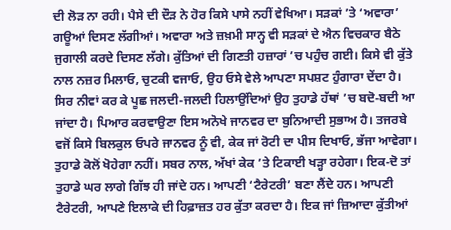ਦੀ ਲੋੜ ਨਾ ਰਹੀ। ਪੈਸੇ ਦੀ ਦੌੜ ਨੇ ਹੋਰ ਕਿਸੇ ਪਾਸੇ ਨਹੀਂ ਵੇਖਿਆ। ਸੜਕਾਂ ’ਤੇ ‘ਅਵਾਰਾ’ ਗਊਆਂ ਦਿਸਣ ਲੱਗੀਆਂ। ਅਵਾਰਾ ਅਤੇ ਜ਼ਖ਼ਮੀ ਸਾਨ੍ਹ ਵੀ ਸੜਕਾਂ ਦੇ ਐਨ ਵਿਚਕਾਰ ਬੈਠੇ ਜੁਗਾਲੀ ਕਰਦੇ ਦਿਸਣ ਲੱਗੇ। ਕੁੱਤਿਆਂ ਦੀ ਗਿਣਤੀ ਹਜ਼ਾਰਾਂ ’ਚ ਪਹੁੰਚ ਗਈ। ਕਿਸੇ ਵੀ ਕੁੱਤੇ ਨਾਲ ਨਜ਼ਰ ਮਿਲਾਓ, ਚੁਟਕੀ ਵਜਾਓ, ਉਹ ਓਸੇ ਵੇਲੇ ਆਪਣਾ ਸਪਸ਼ਟ ਹੁੰਗਾਰਾ ਦੇਂਦਾ ਹੈ। ਸਿਰ ਨੀਵਾਂ ਕਰ ਕੇ ਪੂਛ ਜਲਦੀ-ਜਲਦੀ ਹਿਲਾਉਂਦਿਆਂ ਉਹ ਤੁਹਾਡੇ ਹੱਥਾਂ ’ਚ ਬਦੋ-ਬਦੀ ਆ ਜਾਂਦਾ ਹੈ। ਪਿਆਰ ਕਰਵਾਉਣਾ ਇਸ ਅਨੋਖੇ ਜਾਨਵਰ ਦਾ ਬੁਨਿਆਦੀ ਸੁਭਾਅ ਹੈ। ਤਜਰਬੇ ਵਜੋਂ ਕਿਸੇ ਬਿਲਕੁਲ ਓਪਰੇ ਜਾਨਵਰ ਨੂੰ ਵੀ, ਕੇਕ ਜਾਂ ਰੋਟੀ ਦਾ ਪੀਸ ਦਿਖਾਓ, ਭੱਜਾ ਆਵੇਗਾ। ਤੁਹਾਡੇ ਕੋਲੋਂ ਖੋਹੇਗਾ ਨਹੀਂ। ਸਬਰ ਨਾਲ, ਅੱਖਾਂ ਕੇਕ ’ਤੇ ਟਿਕਾਈ ਖੜ੍ਹਾ ਰਹੇਗਾ। ਇਕ-ਦੋ ਤਾਂ ਤੁਹਾਡੇ ਘਰ ਲਾਗੇ ਗਿੱਝ ਹੀ ਜਾਂਦੇ ਹਨ। ਆਪਣੀ ‘ਟੈਰੇਟਰੀ’ ਬਣਾ ਲੈਂਦੇ ਹਨ। ਆਪਣੀ ਟੈਰੇਟਰੀ, ਆਪਣੇ ਇਲਾਕੇ ਦੀ ਹਿਫ਼ਾਜ਼ਤ ਹਰ ਕੁੱਤਾ ਕਰਦਾ ਹੈ। ਇਕ ਜਾਂ ਜ਼ਿਆਦਾ ਕੁੱਤੀਆਂ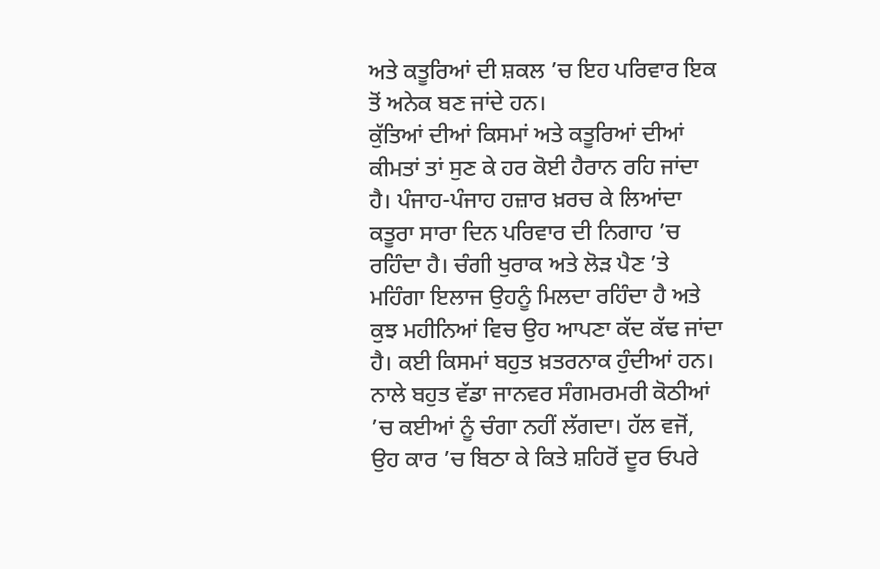ਅਤੇ ਕਤੂਰਿਆਂ ਦੀ ਸ਼ਕਲ ’ਚ ਇਹ ਪਰਿਵਾਰ ਇਕ ਤੋਂ ਅਨੇਕ ਬਣ ਜਾਂਦੇ ਹਨ।
ਕੁੱਤਿਆਂ ਦੀਆਂ ਕਿਸਮਾਂ ਅਤੇ ਕਤੂਰਿਆਂ ਦੀਆਂ ਕੀਮਤਾਂ ਤਾਂ ਸੁਣ ਕੇ ਹਰ ਕੋਈ ਹੈਰਾਨ ਰਹਿ ਜਾਂਦਾ ਹੈ। ਪੰਜਾਹ-ਪੰਜਾਹ ਹਜ਼ਾਰ ਖ਼ਰਚ ਕੇ ਲਿਆਂਦਾ ਕਤੂਰਾ ਸਾਰਾ ਦਿਨ ਪਰਿਵਾਰ ਦੀ ਨਿਗਾਹ ’ਚ ਰਹਿੰਦਾ ਹੈ। ਚੰਗੀ ਖੁਰਾਕ ਅਤੇ ਲੋੜ ਪੈਣ ’ਤੇ ਮਹਿੰਗਾ ਇਲਾਜ ਉਹਨੂੰ ਮਿਲਦਾ ਰਹਿੰਦਾ ਹੈ ਅਤੇ ਕੁਝ ਮਹੀਨਿਆਂ ਵਿਚ ਉਹ ਆਪਣਾ ਕੱਦ ਕੱਢ ਜਾਂਦਾ ਹੈ। ਕਈ ਕਿਸਮਾਂ ਬਹੁਤ ਖ਼ਤਰਨਾਕ ਹੁੰਦੀਆਂ ਹਨ। ਨਾਲੇ ਬਹੁਤ ਵੱਡਾ ਜਾਨਵਰ ਸੰਗਮਰਮਰੀ ਕੋਠੀਆਂ ’ਚ ਕਈਆਂ ਨੂੰ ਚੰਗਾ ਨਹੀਂ ਲੱਗਦਾ। ਹੱਲ ਵਜੋਂ, ਉਹ ਕਾਰ ’ਚ ਬਿਠਾ ਕੇ ਕਿਤੇ ਸ਼ਹਿਰੋਂ ਦੂਰ ਓਪਰੇ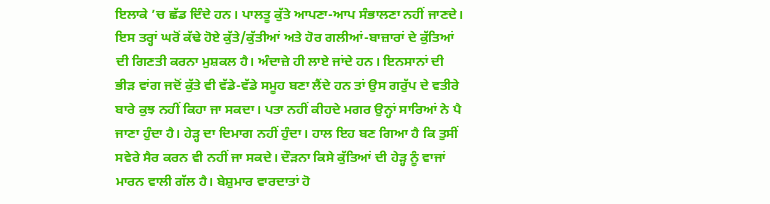ਇਲਾਕੇ ’ਚ ਛੱਡ ਦਿੰਦੇ ਹਨ। ਪਾਲਤੂ ਕੁੱਤੇ ਆਪਣਾ-ਆਪ ਸੰਭਾਲਣਾ ਨਹੀਂ ਜਾਣਦੇ। ਇਸ ਤਰ੍ਹਾਂ ਘਰੋਂ ਕੱਢੇ ਹੋਏ ਕੁੱਤੇ/ਕੁੱਤੀਆਂ ਅਤੇ ਹੋਰ ਗਲੀਆਂ-ਬਾਜ਼ਾਰਾਂ ਦੇ ਕੁੱਤਿਆਂ ਦੀ ਗਿਣਤੀ ਕਰਨਾ ਮੁਸ਼ਕਲ ਹੈ। ਅੰਦਾਜ਼ੇ ਹੀ ਲਾਏ ਜਾਂਦੇ ਹਨ। ਇਨਸਾਨਾਂ ਦੀ ਭੀੜ ਵਾਂਗ ਜਦੋਂ ਕੁੱਤੇ ਵੀ ਵੱਡੇ-ਵੱਡੇ ਸਮੂਹ ਬਣਾ ਲੈਂਦੇ ਹਨ ਤਾਂ ਉਸ ਗਰੁੱਪ ਦੇ ਵਤੀਰੇ ਬਾਰੇ ਕੁਝ ਨਹੀਂ ਕਿਹਾ ਜਾ ਸਕਦਾ। ਪਤਾ ਨਹੀਂ ਕੀਹਦੇ ਮਗਰ ਉਨ੍ਹਾਂ ਸਾਰਿਆਂ ਨੇ ਪੈ ਜਾਣਾ ਹੁੰਦਾ ਹੈ। ਹੇੜ੍ਹ ਦਾ ਦਿਮਾਗ ਨਹੀਂ ਹੁੰਦਾ। ਹਾਲ ਇਹ ਬਣ ਗਿਆ ਹੈ ਕਿ ਤੁਸੀਂ ਸਵੇਰੇ ਸੈਰ ਕਰਨ ਵੀ ਨਹੀਂ ਜਾ ਸਕਦੇ। ਦੌੜਨਾ ਕਿਸੇ ਕੁੱਤਿਆਂ ਦੀ ਹੇੜ੍ਹ ਨੂੰ ਵਾਜਾਂ ਮਾਰਨ ਵਾਲੀ ਗੱਲ ਹੈ। ਬੇਸ਼ੁਮਾਰ ਵਾਰਦਾਤਾਂ ਹੋ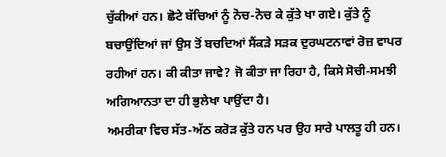ਚੁੱਕੀਆਂ ਹਨ। ਛੋਟੇ ਬੱਚਿਆਂ ਨੂੰ ਨੋਚ-ਨੋਚ ਕੇ ਕੁੱਤੇ ਖਾ ਗਏ। ਕੁੱਤੇ ਨੂੰ ਬਚਾਉਂਦਿਆਂ ਜਾਂ ਉਸ ਤੋਂ ਬਚਦਿਆਂ ਸੈਂਕੜੇ ਸੜਕ ਦੁਰਘਟਨਾਵਾਂ ਰੋਜ਼ ਵਾਪਰ ਰਹੀਆਂ ਹਨ। ਕੀ ਕੀਤਾ ਜਾਵੇ? ਜੋ ਕੀਤਾ ਜਾ ਰਿਹਾ ਹੈ, ਕਿਸੇ ਸੋਚੀ-ਸਮਝੀ ਅਗਿਆਨਤਾ ਦਾ ਹੀ ਭੁਲੇਖਾ ਪਾਉਂਦਾ ਹੈ।
ਅਮਰੀਕਾ ਵਿਚ ਸੱਤ-ਅੱਠ ਕਰੋੜ ਕੁੱਤੇ ਹਨ ਪਰ ਉਹ ਸਾਰੇ ਪਾਲਤੂ ਹੀ ਹਨ।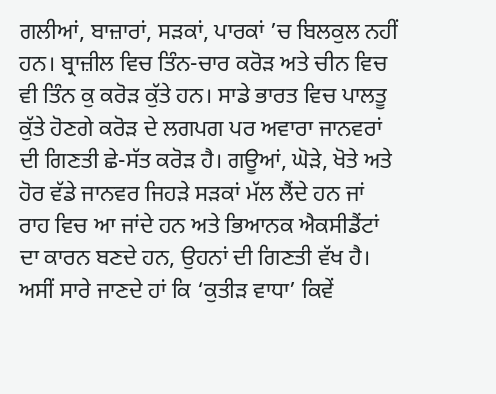ਗਲੀਆਂ, ਬਾਜ਼ਾਰਾਂ, ਸੜਕਾਂ, ਪਾਰਕਾਂ ’ਚ ਬਿਲਕੁਲ ਨਹੀਂ ਹਨ। ਬ੍ਰਾਜ਼ੀਲ ਵਿਚ ਤਿੰਨ-ਚਾਰ ਕਰੋੜ ਅਤੇ ਚੀਨ ਵਿਚ ਵੀ ਤਿੰਨ ਕੁ ਕਰੋੜ ਕੁੱਤੇ ਹਨ। ਸਾਡੇ ਭਾਰਤ ਵਿਚ ਪਾਲਤੂ ਕੁੱਤੇ ਹੋਣਗੇ ਕਰੋੜ ਦੇ ਲਗਪਗ ਪਰ ਅਵਾਰਾ ਜਾਨਵਰਾਂ ਦੀ ਗਿਣਤੀ ਛੇ-ਸੱਤ ਕਰੋੜ ਹੈ। ਗਊਆਂ, ਘੋੜੇ, ਖੋਤੇ ਅਤੇ ਹੋਰ ਵੱਡੇ ਜਾਨਵਰ ਜਿਹੜੇ ਸੜਕਾਂ ਮੱਲ ਲੈਂਦੇ ਹਨ ਜਾਂ ਰਾਹ ਵਿਚ ਆ ਜਾਂਦੇ ਹਨ ਅਤੇ ਭਿਆਨਕ ਐਕਸੀਡੈਂਟਾਂ ਦਾ ਕਾਰਨ ਬਣਦੇ ਹਨ, ਉਹਨਾਂ ਦੀ ਗਿਣਤੀ ਵੱਖ ਹੈ। ਅਸੀਂ ਸਾਰੇ ਜਾਣਦੇ ਹਾਂ ਕਿ ‘ਕੁਤੀੜ ਵਾਧਾ’ ਕਿਵੇਂ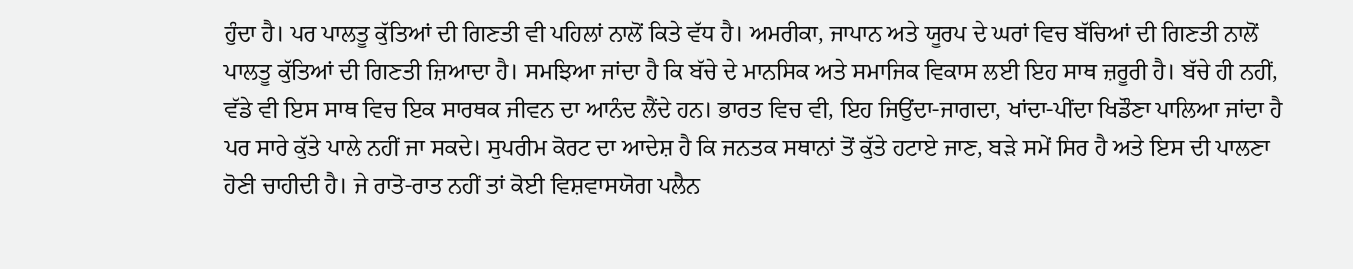ਹੁੰਦਾ ਹੈ। ਪਰ ਪਾਲਤੂ ਕੁੱਤਿਆਂ ਦੀ ਗਿਣਤੀ ਵੀ ਪਹਿਲਾਂ ਨਾਲੋਂ ਕਿਤੇ ਵੱਧ ਹੈ। ਅਮਰੀਕਾ, ਜਾਪਾਨ ਅਤੇ ਯੂਰਪ ਦੇ ਘਰਾਂ ਵਿਚ ਬੱਚਿਆਂ ਦੀ ਗਿਣਤੀ ਨਾਲੋਂ ਪਾਲਤੂ ਕੁੱਤਿਆਂ ਦੀ ਗਿਣਤੀ ਜ਼ਿਆਦਾ ਹੈ। ਸਮਝਿਆ ਜਾਂਦਾ ਹੈ ਕਿ ਬੱਚੇ ਦੇ ਮਾਨਸਿਕ ਅਤੇ ਸਮਾਜਿਕ ਵਿਕਾਸ ਲਈ ਇਹ ਸਾਥ ਜ਼ਰੂਰੀ ਹੈ। ਬੱਚੇ ਹੀ ਨਹੀਂ, ਵੱਡੇ ਵੀ ਇਸ ਸਾਥ ਵਿਚ ਇਕ ਸਾਰਥਕ ਜੀਵਨ ਦਾ ਆਨੰਦ ਲੈਂਦੇ ਹਨ। ਭਾਰਤ ਵਿਚ ਵੀ, ਇਹ ਜਿਉਂਦਾ-ਜਾਗਦਾ, ਖਾਂਦਾ-ਪੀਂਦਾ ਖਿਡੌਣਾ ਪਾਲਿਆ ਜਾਂਦਾ ਹੈ ਪਰ ਸਾਰੇ ਕੁੱਤੇ ਪਾਲੇ ਨਹੀਂ ਜਾ ਸਕਦੇ। ਸੁਪਰੀਮ ਕੋਰਟ ਦਾ ਆਦੇਸ਼ ਹੈ ਕਿ ਜਨਤਕ ਸਥਾਨਾਂ ਤੋਂ ਕੁੱਤੇ ਹਟਾਏ ਜਾਣ, ਬੜੇ ਸਮੇਂ ਸਿਰ ਹੈ ਅਤੇ ਇਸ ਦੀ ਪਾਲਣਾ ਹੋਣੀ ਚਾਹੀਦੀ ਹੈ। ਜੇ ਰਾਤੋ-ਰਾਤ ਨਹੀਂ ਤਾਂ ਕੋਈ ਵਿਸ਼ਵਾਸਯੋਗ ਪਲੈਨ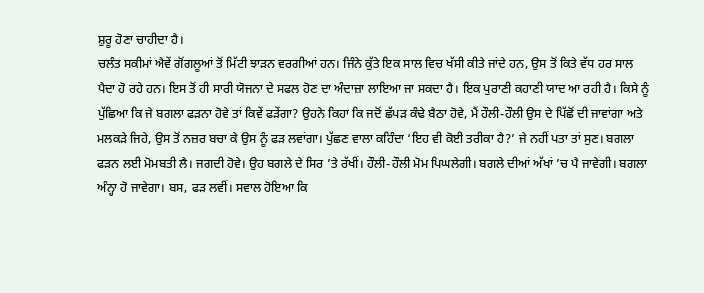ਸ਼ੁਰੂ ਹੋਣਾ ਚਾਹੀਦਾ ਹੈ।
ਚਲੰਤ ਸਕੀਮਾਂ ਐਵੇਂ ਗੋਂਗਲੂਆਂ ਤੋਂ ਮਿੱਟੀ ਝਾੜਨ ਵਰਗੀਆਂ ਹਨ। ਜਿੰਨੇ ਕੁੱਤੇ ਇਕ ਸਾਲ ਵਿਚ ਖੱਸੀ ਕੀਤੇ ਜਾਂਦੇ ਹਨ, ਉਸ ਤੋਂ ਕਿਤੇ ਵੱਧ ਹਰ ਸਾਲ ਪੈਦਾ ਹੋ ਰਹੇ ਹਨ। ਇਸ ਤੋਂ ਹੀ ਸਾਰੀ ਯੋਜਨਾ ਦੇ ਸਫਲ ਹੋਣ ਦਾ ਅੰਦਾਜ਼ਾ ਲਾਇਆ ਜਾ ਸਕਦਾ ਹੈ। ਇਕ ਪੁਰਾਣੀ ਕਹਾਣੀ ਯਾਦ ਆ ਰਹੀ ਹੈ। ਕਿਸੇ ਨੂੰ ਪੁੱਛਿਆ ਕਿ ਜੇ ਬਗਲਾ ਫੜਨਾ ਹੋਵੇ ਤਾਂ ਕਿਵੇਂ ਫੜੇਂਗਾ? ਉਹਨੇ ਕਿਹਾ ਕਿ ਜਦੋਂ ਛੱਪੜ ਕੰਢੇ ਬੈਠਾ ਹੋਵੇ, ਮੈਂ ਹੌਲੀ-ਹੌਲੀ ਉਸ ਦੇ ਪਿੱਛੋਂ ਦੀ ਜਾਵਾਂਗਾ ਅਤੇ ਮਲਕੜੇ ਜਿਹੇ, ਉਸ ਤੋਂ ਨਜ਼ਰ ਬਚਾ ਕੇ ਉਸ ਨੂੰ ਫੜ ਲਵਾਂਗਾ। ਪੁੱਛਣ ਵਾਲਾ ਕਹਿੰਦਾ ‘ਇਹ ਵੀ ਕੋਈ ਤਰੀਕਾ ਹੈ?’ ਜੇ ਨਹੀਂ ਪਤਾ ਤਾਂ ਸੁਣ। ਬਗਲਾ ਫੜਨ ਲਈ ਮੋਮਬਤੀ ਲੈ। ਜਗਦੀ ਹੋਵੇ। ਉਹ ਬਗਲੇ ਦੇ ਸਿਰ ’ਤੇ ਰੱਖੀਂ। ਹੌਲੀ-ਹੌਲੀ ਮੋਮ ਪਿਘਲੇਗੀ। ਬਗਲੇ ਦੀਆਂ ਅੱਖਾਂ ’ਚ ਪੈ ਜਾਵੇਗੀ। ਬਗਲਾ ਅੰਨ੍ਹਾ ਹੋ ਜਾਵੇਗਾ। ਬਸ, ਫੜ ਲਵੀਂ। ਸਵਾਲ ਹੋਇਆ ਕਿ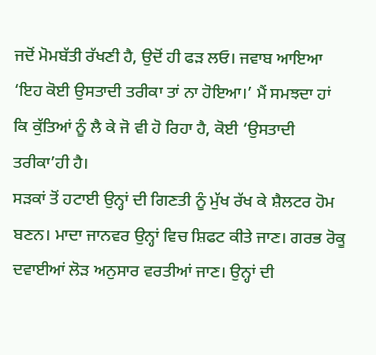ਜਦੋਂ ਮੋਮਬੱਤੀ ਰੱਖਣੀ ਹੈ, ਉਦੋਂ ਹੀ ਫੜ ਲਓ। ਜਵਾਬ ਆਇਆ ‘ਇਹ ਕੋਈ ਉਸਤਾਦੀ ਤਰੀਕਾ ਤਾਂ ਨਾ ਹੋਇਆ।’ ਮੈਂ ਸਮਝਦਾ ਹਾਂ ਕਿ ਕੁੱਤਿਆਂ ਨੂੰ ਲੈ ਕੇ ਜੋ ਵੀ ਹੋ ਰਿਹਾ ਹੈ, ਕੋਈ ‘ਉਸਤਾਦੀ ਤਰੀਕਾ’ਹੀ ਹੈ।
ਸੜਕਾਂ ਤੋਂ ਹਟਾਈ ਉਨ੍ਹਾਂ ਦੀ ਗਿਣਤੀ ਨੂੰ ਮੁੱਖ ਰੱਖ ਕੇ ਸ਼ੈਲਟਰ ਹੋਮ ਬਣਨ। ਮਾਦਾ ਜਾਨਵਰ ਉਨ੍ਹਾਂ ਵਿਚ ਸ਼ਿਫਟ ਕੀਤੇ ਜਾਣ। ਗਰਭ ਰੋਕੂ ਦਵਾਈਆਂ ਲੋੜ ਅਨੁਸਾਰ ਵਰਤੀਆਂ ਜਾਣ। ਉਨ੍ਹਾਂ ਦੀ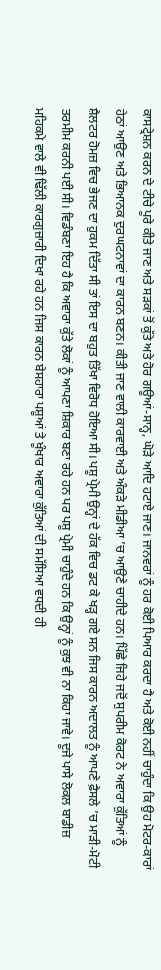ਕਾਸਟ੍ਰੇਸ਼ਨ ਕਰਨ ਦੇ ਟੀਚੇ ਪੂਰੇ ਕੀਤੇ ਜਾਣ ਅਤੇ ਸੜਕਾਂ ਤੋਂ ਕੁੱਤੇ ਅਤੇ ਹੋਰ ਗਊਆਂ-ਸਾਨ੍ਹ, ਘੋੜੇ ਆਦਿ ਹਟਾਏ ਜਾਣ। ਜਾਨਵਰਾਂ ਨੂੰ ਹਰ ਕੋਈ ਪਿਆਰ ਕਰਦਾ ਹੈ ਅਤੇ ਕੋਈ ਨਹੀਂ ਚਾਹੁੰਦਾ ਕਿ ਉਹ ਮੋਟਰ-ਕਾਰਾਂ ਹੇਠਾਂ ਆਉਣ ਅਤੇ ਭਿਆਨਕ ਦੁਰਘਟਨਾਵਾਂ ਦਾ ਕਾਰਨ ਬਣਨ। ਕੀਤੀ ਜਾਣ ਵਾਲੀ ਕਾਰਵਾਈ ਅਤੇ ਅੰਕੜੇ ਮੀਡੀਆ ’ਚ ਆਉਣੇ ਚਾਹੀਦੇ ਹਨ। ਪਿੱਛੇ ਜਿਹੇ ਜਦੋਂ ਸੁਪਰੀਮ ਕੋਰਟ ਨੇ ਅਵਾਰਾ ਕੁੱਤਿਆਂ ਨੂੰ ਸ਼ੈਲਟਰ ਹੋਮਜ਼ ਵਿਚ ਭੇਜਣ ਦਾ ਹੁਕਮ ਦਿੱਤਾ ਸੀ ਤਾਂ ਇਸ ਦਾ ਬਹੁਤ ਤਿੱਖਾ ਵਿਰੋਧ ਹੋਇਆ ਸੀ। ਪਸ਼ੂ ਪ੍ਰੇਮੀ ਉਨ੍ਹਾਂ ਦੇ ਹੱਕ ਵਿਚ ਡਟ ਕੇ ਖੜ੍ਹ ਗਏ ਸਨ ਜਿਸ ਕਾਰਨ ਅਦਾਲਤ ਨੂੰ ਆਪਣੇ ਫ਼ੈਸਲੇ ’ਚ ਮਾੜੀ-ਮੋਟੀ ਤਰਮੀਮ ਕਰਨੀ ਪਈ ਸੀ। ਵਿਡੰਬਣਾ ਇਹ ਹੈ ਕਿ ਅਵਾਰਾ ਕੁੱਤੇ ਲੋਕਾਂ ਨੂੰ ਆਪਣਾ ਸ਼ਿਕਾਰ ਬਣਾ ਰਹੇ ਹਨ ਪਰ ਪਸ਼ੂ ਪ੍ਰੇਮੀ ਚਾਹੁੰਦੇ ਹਨ ਕਿ ਉਨ੍ਹਾਂ ਨੂੰ ਕੁਝ ਵੀ ਨਾ ਕਿਹਾ ਜਾਵੇ। ਦੂਜੇ ਪਾਸੇ ਲੋਕਲ ਬਾਡੀਜ਼ ਮਹਿਕਮੇ ਵਾਲੇ ਵੀ ਢਿੱਲੀ ਕਾਰਗੁਜ਼ਾਰੀ ਦਿਖਾ ਰਹੇ ਹਨ ਜਿਸ ਕਾਰਨ ਬੇਸਹਾਰਾ ਪਸ਼ੂਆਂ ਤੇ ਖੂੰਖਾਰ ਅਵਾਰਾ ਕੁੱਤਿਆਂ ਦੀ ਸਮੱਸਿਆ ਵਧਦੀ ਹੀ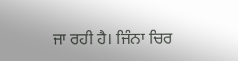ਜਾ ਰਹੀ ਹੈ। ਜਿੰਨਾ ਚਿਰ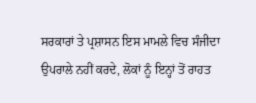ਸਰਕਾਰਾਂ ਤੇ ਪ੍ਰਸ਼ਾਸਨ ਇਸ ਮਾਮਲੇ ਵਿਚ ਸੰਜੀਦਾ ਉਪਰਾਲੇ ਨਹੀਂ ਕਰਦੇ, ਲੋਕਾਂ ਨੂੰ ਇਨ੍ਹਾਂ ਤੋਂ ਰਾਹਤ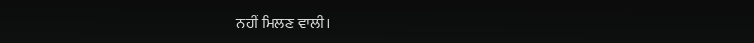ਨਹੀਂ ਮਿਲਣ ਵਾਲੀ।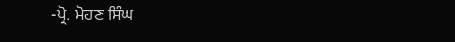-ਪ੍ਰੋ. ਮੋਹਣ ਸਿੰਘ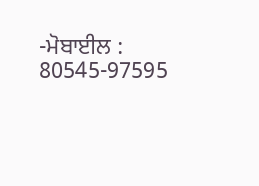-ਮੋਬਾਈਲ : 80545-97595